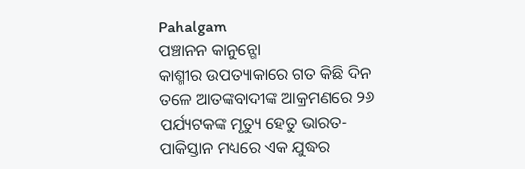Pahalgam
ପଞ୍ଚାନନ କାନୁନ୍ଗୋ
କାଶ୍ମୀର ଉପତ୍ୟାକାରେ ଗତ କିଛି ଦିନ ତଳେ ଆତଙ୍କବାଦୀଙ୍କ ଆକ୍ରମଣରେ ୨୬ ପର୍ଯ୍ୟଟକଙ୍କ ମୃତ୍ୟୁ ହେତୁ ଭାରତ-ପାକିସ୍ତାନ ମଧ୍ୟରେ ଏକ ଯୁଦ୍ଧର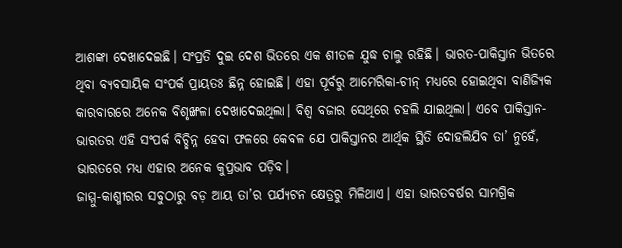ଆଶଙ୍କା ଦେଖାଦେଇଛି। ସଂପ୍ରତି ଦୁଇ ଦେଶ ଭିତରେ ଏକ ଶୀତଳ ଯୁଦ୍ଧ ଚାଲୁ ରହିଛି। ଭାରତ-ପାକିସ୍ତାନ ଭିତରେ ଥିବା ବ୍ୟବସାୟିକ ସଂପର୍କ ପ୍ରାୟତଃ ଛିନ୍ନ ହୋଇଛି। ଏହା ପୂର୍ବରୁ ଆମେରିକା-ଚୀନ୍ ମଧ୍ୟରେ ହୋଇଥିବା ବାଣିଜ୍ୟିକ କାରବାରରେ ଅନେକ ବିଶୃଙ୍ଖଳା ଦେଖାଦେଇଥିଲା। ବିଶ୍ୱ ବଜାର ସେଥିରେ ଚହଲି ଯାଇଥିଲା। ଏବେ ପାକିସ୍ତାନ-ଭାରତର ଏହି ସଂପର୍କ ବିଚ୍ଛିନ୍ନ ହେବା ଫଳରେ କେବଳ ଯେ ପାକିସ୍ତାନର ଆର୍ଥିକ ସ୍ଥିତି ଦୋହଲିଯିବ ତା’ ନୁହେଁ, ଭାରତରେ ମଧ୍ୟ ଏହାର ଅନେକ କୁପ୍ରଭାବ ପଡ଼ିବ।
ଜାମ୍ମୁ-କାଶ୍ମୀରର ସବୁଠାରୁ ବଡ଼ ଆୟ ତା’ର ପର୍ଯ୍ୟଟନ କ୍ଷେତ୍ରରୁ ମିଳିଥାଏ। ଏହା ଭାରତବର୍ଷର ସାମଗ୍ରିକ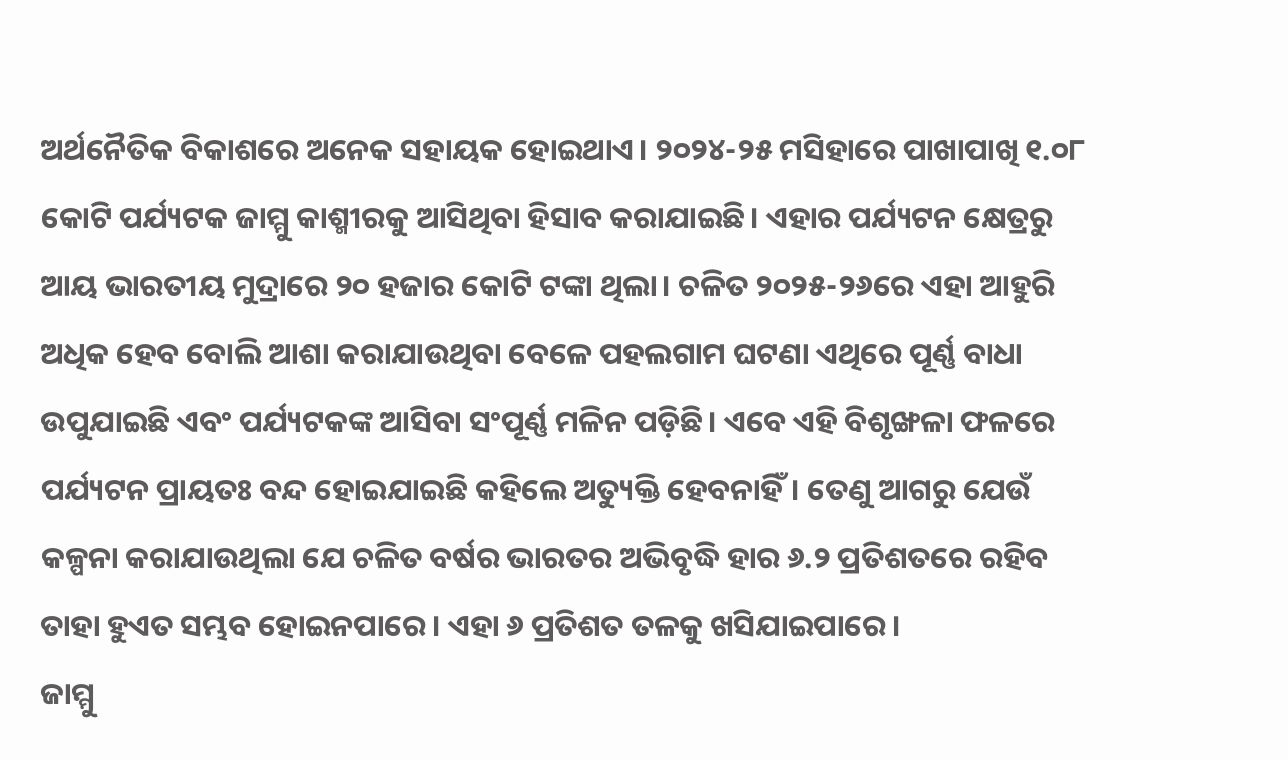ଅର୍ଥନୈତିକ ବିକାଶରେ ଅନେକ ସହାୟକ ହୋଇଥାଏ। ୨୦୨୪-୨୫ ମସିହାରେ ପାଖାପାଖି ୧.୦୮ କୋଟି ପର୍ଯ୍ୟଟକ ଜାମ୍ମୁ କାଶ୍ମୀରକୁ ଆସିଥିବା ହିସାବ କରାଯାଇଛି। ଏହାର ପର୍ଯ୍ୟଟନ କ୍ଷେତ୍ରରୁ ଆୟ ଭାରତୀୟ ମୁଦ୍ରାରେ ୨୦ ହଜାର କୋଟି ଟଙ୍କା ଥିଲା। ଚଳିତ ୨୦୨୫-୨୬ରେ ଏହା ଆହୁରି ଅଧିକ ହେବ ବୋଲି ଆଶା କରାଯାଉଥିବା ବେଳେ ପହଲଗାମ ଘଟଣା ଏଥିରେ ପୂର୍ଣ୍ଣ ବାଧା ଉପୁଯାଇଛି ଏବଂ ପର୍ଯ୍ୟଟକଙ୍କ ଆସିବା ସଂପୂର୍ଣ୍ଣ ମଳିନ ପଡ଼ିଛି। ଏବେ ଏହି ବିଶୃଙ୍ଖଳା ଫଳରେ ପର୍ଯ୍ୟଟନ ପ୍ରାୟତଃ ବନ୍ଦ ହୋଇଯାଇଛି କହିଲେ ଅତ୍ୟୁକ୍ତି ହେବନାହିଁ। ତେଣୁ ଆଗରୁ ଯେଉଁ କଳ୍ପନା କରାଯାଉଥିଲା ଯେ ଚଳିତ ବର୍ଷର ଭାରତର ଅଭିବୃଦ୍ଧି ହାର ୬.୨ ପ୍ରତିଶତରେ ରହିବ ତାହା ହୁଏତ ସମ୍ଭବ ହୋଇନପାରେ। ଏହା ୬ ପ୍ରତିଶତ ତଳକୁ ଖସିଯାଇପାରେ।
ଜାମ୍ମୁ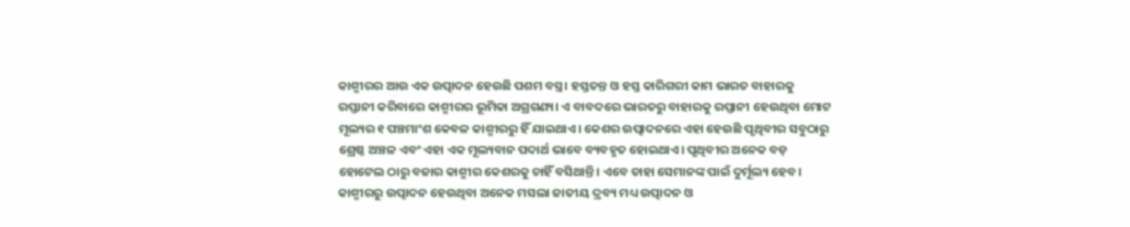କାଶ୍ମୀରର ଆଉ ଏକ ଉତ୍ପାଦନ ହେଉଛି ପଶମ ବସ୍ତ୍ର। ହସ୍ତତନ୍ତ ଓ ହସ୍ତ କାରିଗରୀ କାମ ଭାରତ ବାହାରକୁ ରପ୍ତାନୀ କରିବାରେ କାଶ୍ମୀରର ଭୂମିକା ଅଗ୍ରଗଣ୍ୟ। ଏ ବାବଦରେ ଭାରତରୁ ବାହାରକୁ ରପ୍ତାନୀ ହେଉଥିବା ମୋଟ ମୂଲ୍ୟର ୧ ପଞ୍ଚମାଂଶ କେବଳ କାଶ୍ମୀରରୁ ହିଁ ଯାଇଥାଏ। କେଶର ଉତ୍ପାଦନରେ ଏହା ହେଉଛି ପୃଥିବୀର ସବୁଠାରୁ ଶ୍ରେଷ୍ଠ ଅଞ୍ଚଳ ଏବଂ ଏହା ଏକ ମୂଲ୍ୟବାନ ପଦାର୍ଥ ଭାବେ ବ୍ୟବହୃତ ହୋଇଥାଏ। ପୃଥିବୀର ଅନେକ ବଡ଼ ହୋଟେଲ ଠାରୁ ବଜାର କାଶ୍ମୀର କେଶରକୁ ଚାହିଁ ବସିଥାନ୍ତି। ଏବେ ତାହା ସେମାନଙ୍କ ପାଇଁ ଦୁର୍ମୂଲ୍ୟ ହେବ। କାଶ୍ମୀରରୁ ଉତ୍ପାଦନ ହେଉଥିବା ଅନେକ ମସଲା ଜାତୀୟ ଦ୍ରବ୍ୟ ମଧ୍ୟ ଉତ୍ପାଦନ ଓ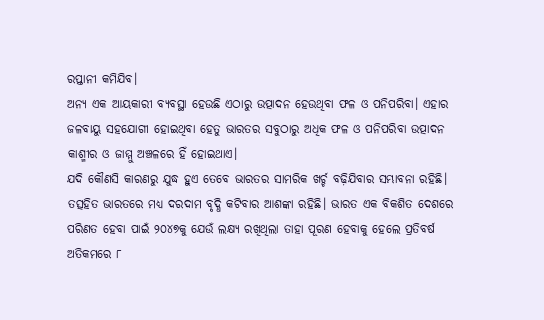ରପ୍ତାନୀ କମିଯିବ।
ଅନ୍ୟ ଏକ ଆୟକାରୀ ବ୍ୟବସ୍ଥା ହେଉଛି ଏଠାରୁ ଉତ୍ପାଦନ ହେଉଥିବା ଫଳ ଓ ପନିପରିବା। ଏହାର ଜଳବାୟୁ ସହଯୋଗୀ ହୋଇଥିବା ହେତୁ ଭାରତର ସବୁଠାରୁ ଅଧିକ ଫଳ ଓ ପନିପରିବା ଉତ୍ପାଦନ କାଶ୍ମୀର ଓ ଜାମ୍ମୁ ଅଞ୍ଚଳରେ ହିଁ ହୋଇଥାଏ।
ଯଦି କୌଣସି କାରଣରୁ ଯୁଦ୍ଧ ହୁଏ ତେବେ ଭାରତର ସାମରିକ ଖର୍ଚ୍ଚ ବଢ଼ିଯିବାର ସମ୍ଭାବନା ରହିଛି। ତତ୍ସହିତ ଭାରତରେ ମଧ୍ୟ ଦରଦାମ ବୃଦ୍ଧି କଟିବାର ଆଶଙ୍କା ରହିଛି। ଭାରତ ଏକ ବିକଶିତ ଦେଶରେ ପରିଣତ ହେବା ପାଇଁ ୨୦୪୭କୁ ଯେଉଁ ଲକ୍ଷ୍ୟ ରଖିଥିଲା ତାହା ପୂରଣ ହେବାକୁ ହେଲେ ପ୍ରତିବର୍ଷ ଅତିକମରେ ୮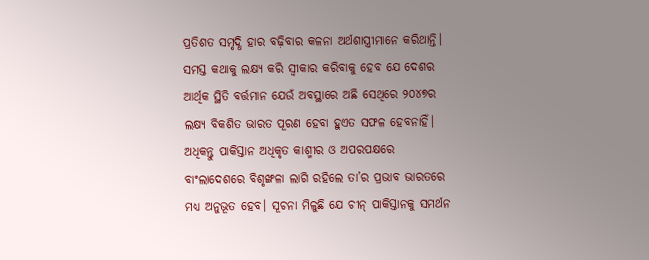ପ୍ରତିଶତ ସମୃଦ୍ଧି ହାର ବଢ଼ିବାର କଳନା ଅର୍ଥଶାସ୍ତ୍ରୀମାନେ କରିଥାନ୍ତି। ସମସ୍ତ କଥାକୁ ଲକ୍ଷ୍ୟ କରି ସ୍ୱୀକାର କରିବାକୁ ହେବ ଯେ ଦେଶର ଆର୍ଥିକ ସ୍ଥିତି ବର୍ତ୍ତମାନ ଯେଉଁ ଅବସ୍ଥାରେ ଅଛି ସେଥିରେ ୨୦୪୭ର ଲକ୍ଷ୍ୟ ବିକଶିତ ଭାରତ ପୂରଣ ହେବା ହୁଏତ ସଫଳ ହେବନାହିଁ।
ଅଧିକନ୍ତୁ ପାକିସ୍ତାନ ଅଧିକୃତ କାଶ୍ମୀର ଓ ଅପରପକ୍ଷରେ ବାଂଲାଦେଶରେ ବିଶୃଙ୍ଖଳା ଲାଗି ରହିଲେ ତା’ର ପ୍ରଭାବ ଭାରତରେ ମଧ୍ୟ ଅନୁଭୂତ ହେବ। ସୂଚନା ମିଳୁଛି ଯେ ଚୀନ୍ ପାକିସ୍ତାନକୁ ସମର୍ଥନ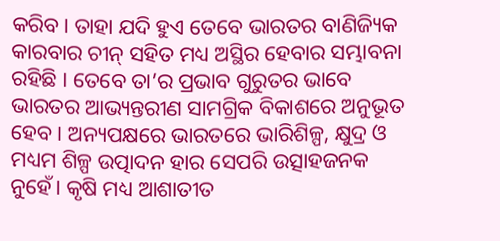କରିବ। ତାହା ଯଦି ହୁଏ ତେବେ ଭାରତର ବାଣିଜ୍ୟିକ କାରବାର ଚୀନ୍ ସହିତ ମଧ୍ୟ ଅସ୍ଥିର ହେବାର ସମ୍ଭାବନା ରହିଛି । ତେବେ ତା’ର ପ୍ରଭାବ ଗୁରୁତର ଭାବେ ଭାରତର ଆଭ୍ୟନ୍ତରୀଣ ସାମଗ୍ରିକ ବିକାଶରେ ଅନୁଭୂତ ହେବ। ଅନ୍ୟପକ୍ଷରେ ଭାରତରେ ଭାରିଶିଳ୍ପ, କ୍ଷୁଦ୍ର ଓ ମଧ୍ୟମ ଶିଳ୍ପ ଉତ୍ପାଦନ ହାର ସେପରି ଉତ୍ସାହଜନକ ନୁହେଁ। କୃଷି ମଧ୍ୟ ଆଶାତୀତ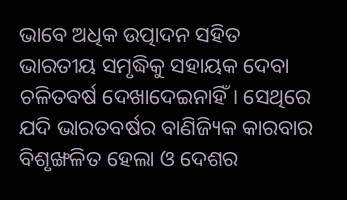ଭାବେ ଅଧିକ ଉତ୍ପାଦନ ସହିତ ଭାରତୀୟ ସମୃଦ୍ଧିକୁ ସହାୟକ ଦେବା ଚଳିତବର୍ଷ ଦେଖାଦେଇନାହିଁ। ସେଥିରେ ଯଦି ଭାରତବର୍ଷର ବାଣିଜ୍ୟିକ କାରବାର ବିଶୃଙ୍ଖଳିତ ହେଲା ଓ ଦେଶର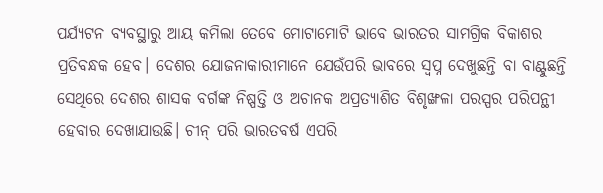ପର୍ଯ୍ୟଟନ ବ୍ୟବସ୍ଥାରୁ ଆୟ କମିଲା ତେବେ ମୋଟାମୋଟି ଭାବେ ଭାରତର ସାମଗ୍ରିକ ବିକାଶର ପ୍ରତିବନ୍ଧକ ହେବ। ଦେଶର ଯୋଜନାକାରୀମାନେ ଯେଉଁପରି ଭାବରେ ସ୍ୱପ୍ନ ଦେଖୁଛନ୍ତି ବା ବାଣ୍ଟୁଛନ୍ତି ସେଥିରେ ଦେଶର ଶାସକ ବର୍ଗଙ୍କ ନିଷ୍ପତ୍ତି ଓ ଅଚାନକ ଅପ୍ରତ୍ୟାଶିତ ବିଶୃଙ୍ଖଳା ପରସ୍ପର ପରିପନ୍ଥୀ ହେବାର ଦେଖାଯାଉଛି। ଚୀନ୍ ପରି ଭାରତବର୍ଷ ଏପରି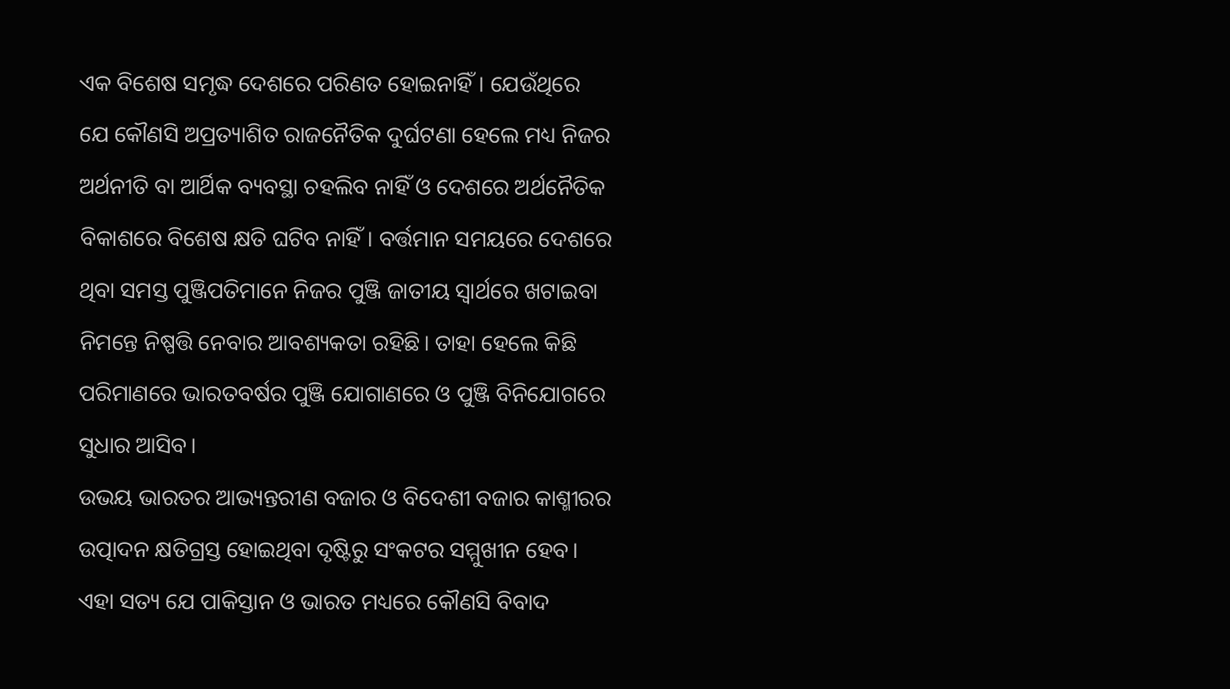ଏକ ବିଶେଷ ସମୃଦ୍ଧ ଦେଶରେ ପରିଣତ ହୋଇନାହିଁ। ଯେଉଁଥିରେ ଯେ କୌଣସି ଅପ୍ରତ୍ୟାଶିତ ରାଜନୈତିକ ଦୁର୍ଘଟଣା ହେଲେ ମଧ୍ୟ ନିଜର ଅର୍ଥନୀତି ବା ଆର୍ଥିକ ବ୍ୟବସ୍ଥା ଚହଲିବ ନାହିଁ ଓ ଦେଶରେ ଅର୍ଥନୈତିକ ବିକାଶରେ ବିଶେଷ କ୍ଷତି ଘଟିବ ନାହିଁ। ବର୍ତ୍ତମାନ ସମୟରେ ଦେଶରେ ଥିବା ସମସ୍ତ ପୁଞ୍ଜିପତିମାନେ ନିଜର ପୁଞ୍ଜି ଜାତୀୟ ସ୍ୱାର୍ଥରେ ଖଟାଇବା ନିମନ୍ତେ ନିଷ୍ପତ୍ତି ନେବାର ଆବଶ୍ୟକତା ରହିଛି। ତାହା ହେଲେ କିଛି ପରିମାଣରେ ଭାରତବର୍ଷର ପୁଞ୍ଜି ଯୋଗାଣରେ ଓ ପୁଞ୍ଜି ବିନିଯୋଗରେ ସୁଧାର ଆସିବ।
ଉଭୟ ଭାରତର ଆଭ୍ୟନ୍ତରୀଣ ବଜାର ଓ ବିଦେଶୀ ବଜାର କାଶ୍ମୀରର ଉତ୍ପାଦନ କ୍ଷତିଗ୍ରସ୍ତ ହୋଇଥିବା ଦୃଷ୍ଟିରୁ ସଂକଟର ସମ୍ମୁଖୀନ ହେବ। ଏହା ସତ୍ୟ ଯେ ପାକିସ୍ତାନ ଓ ଭାରତ ମଧ୍ୟରେ କୌଣସି ବିବାଦ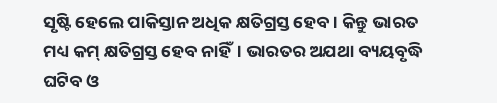ସୃଷ୍ଟି ହେଲେ ପାକିସ୍ତାନ ଅଧିକ କ୍ଷତିଗ୍ରସ୍ତ ହେବ। କିନ୍ତୁ ଭାରତ ମଧ୍ୟ କମ୍ କ୍ଷତିଗ୍ରସ୍ତ ହେବ ନାହିଁ। ଭାରତର ଅଯଥା ବ୍ୟୟବୃଦ୍ଧି ଘଟିବ ଓ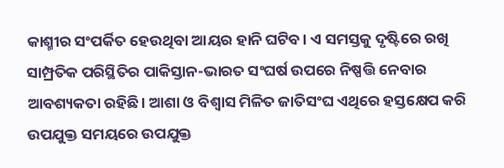କାଶ୍ମୀର ସଂପର୍କିତ ହେଉଥିବା ଆୟର ହାନି ଘଟିବ। ଏ ସମସ୍ତକୁ ଦୃଷ୍ଟିରେ ରଖି ସାମ୍ପ୍ରତିକ ପରିସ୍ଥିତିର ପାକିସ୍ତାନ-ଭାରତ ସଂଘର୍ଷ ଉପରେ ନିଷ୍ପତ୍ତି ନେବାର ଆବଶ୍ୟକତା ରହିଛି। ଆଶା ଓ ବିଶ୍ୱାସ ମିଳିତ ଜାତିସଂଘ ଏଥିରେ ହସ୍ତକ୍ଷେପ କରି ଉପଯୁକ୍ତ ସମୟରେ ଉପଯୁକ୍ତ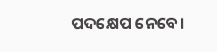ପଦକ୍ଷେପ ନେବେ।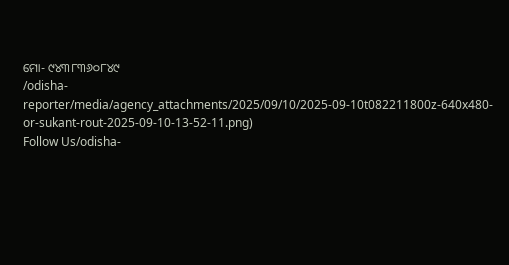ମୋ- ୯୪୩୮୩୬୦୮୪୯
/odisha-reporter/media/agency_attachments/2025/09/10/2025-09-10t082211800z-640x480-or-sukant-rout-2025-09-10-13-52-11.png)
Follow Us/odisha-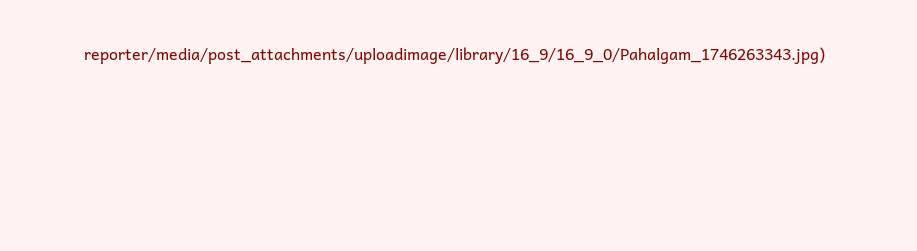reporter/media/post_attachments/uploadimage/library/16_9/16_9_0/Pahalgam_1746263343.jpg)